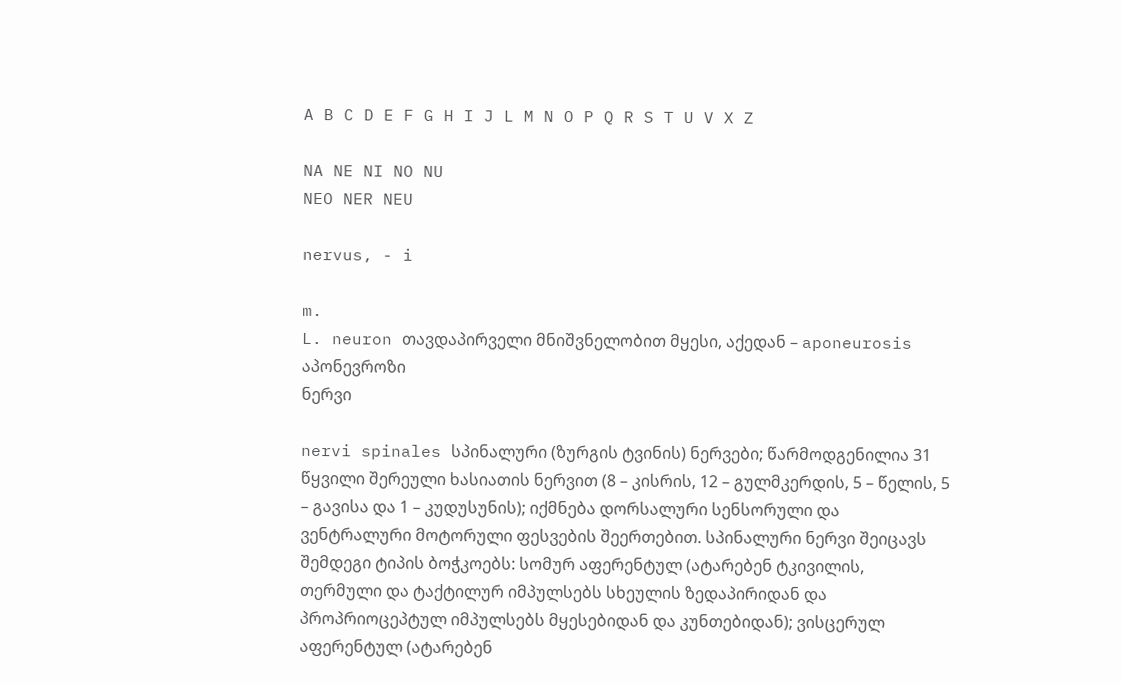A B C D E F G H I J L M N O P Q R S T U V X Z

NA NE NI NO NU
NEO NER NEU

nervus, - i

m.
L. neuron თავდაპირველი მნიშვნელობით მყესი, აქედან – aponeurosis აპონევროზი
ნერვი

nervi spinales სპინალური (ზურგის ტვინის) ნერვები; წარმოდგენილია 31 წყვილი შერეული ხასიათის ნერვით (8 – კისრის, 12 – გულმკერდის, 5 – წელის, 5 – გავისა და 1 – კუდუსუნის); იქმნება დორსალური სენსორული და ვენტრალური მოტორული ფესვების შეერთებით. სპინალური ნერვი შეიცავს შემდეგი ტიპის ბოჭკოებს: სომურ აფერენტულ (ატარებენ ტკივილის, თერმული და ტაქტილურ იმპულსებს სხეულის ზედაპირიდან და პროპრიოცეპტულ იმპულსებს მყესებიდან და კუნთებიდან); ვისცერულ აფერენტულ (ატარებენ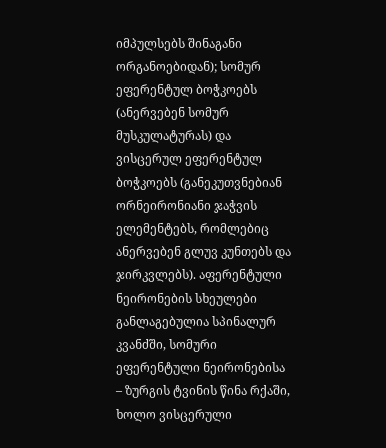იმპულსებს შინაგანი ორგანოებიდან); სომურ ეფერენტულ ბოჭკოებს (ანერვებენ სომურ მუსკულატურას) და ვისცერულ ეფერენტულ ბოჭკოებს (განეკუთვნებიან ორნეირონიანი ჯაჭვის ელემენტებს, რომლებიც ანერვებენ გლუვ კუნთებს და ჯირკვლებს). აფერენტული ნეირონების სხეულები განლაგებულია სპინალურ კვანძში, სომური ეფერენტული ნეირონებისა – ზურგის ტვინის წინა რქაში, ხოლო ვისცერული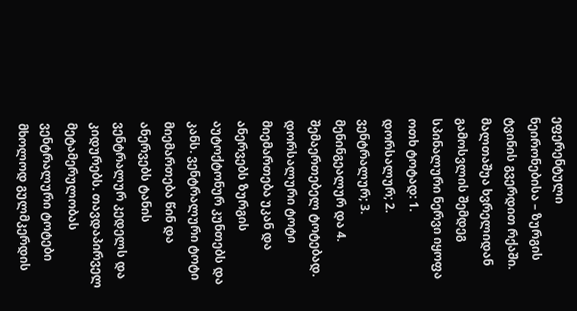ეფერენტული ნეირონებისა – ზურგის ტვინის გვერდით რქაში. მალთაშუა ხვრელიდან გამოსვლის შემდეგ სპინალური ნერვი იყოფა ოთხ ტოტად: 1. დორსალურ; 2. ვენტრალურ; 3. მენინგეალურ და 4. შემაერთებელ ტოტებად. დორსალური ტოტი მიემართება უკან და ანერვებს ზურგის აუტოქტონურ კუნთებს და კანს. ვენტრალური ტოტი მიემართება წინ და ანერვებს ტანის ვენტრალურ კედელს და კიდურებს. თავდაპირველ მეტამერულობას ვენტრალური ტოტები მხოლოდ გულმკერდის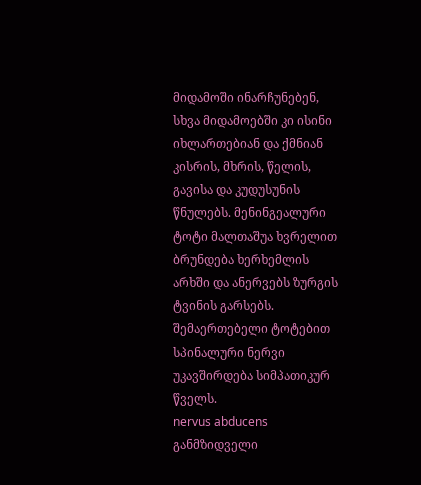მიდამოში ინარჩუნებენ, სხვა მიდამოებში კი ისინი იხლართებიან და ქმნიან კისრის, მხრის, წელის, გავისა და კუდუსუნის წნულებს. მენინგეალური ტოტი მალთაშუა ხვრელით ბრუნდება ხერხემლის არხში და ანერვებს ზურგის ტვინის გარსებს. შემაერთებელი ტოტებით სპინალური ნერვი უკავშირდება სიმპათიკურ წველს.
nervus abducens განმზიდველი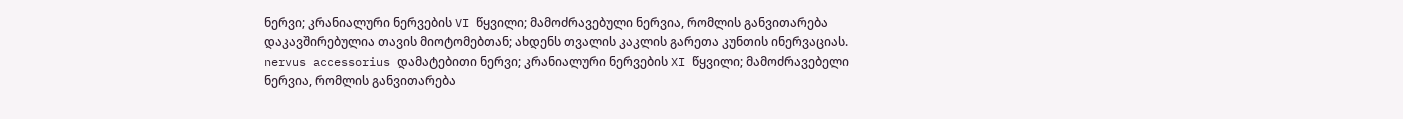ნერვი; კრანიალური ნერვების VI წყვილი; მამოძრავებული ნერვია, რომლის განვითარება დაკავშირებულია თავის მიოტომებთან; ახდენს თვალის კაკლის გარეთა კუნთის ინერვაციას.
nervus accessorius დამატებითი ნერვი; კრანიალური ნერვების XI წყვილი; მამოძრავებელი ნერვია, რომლის განვითარება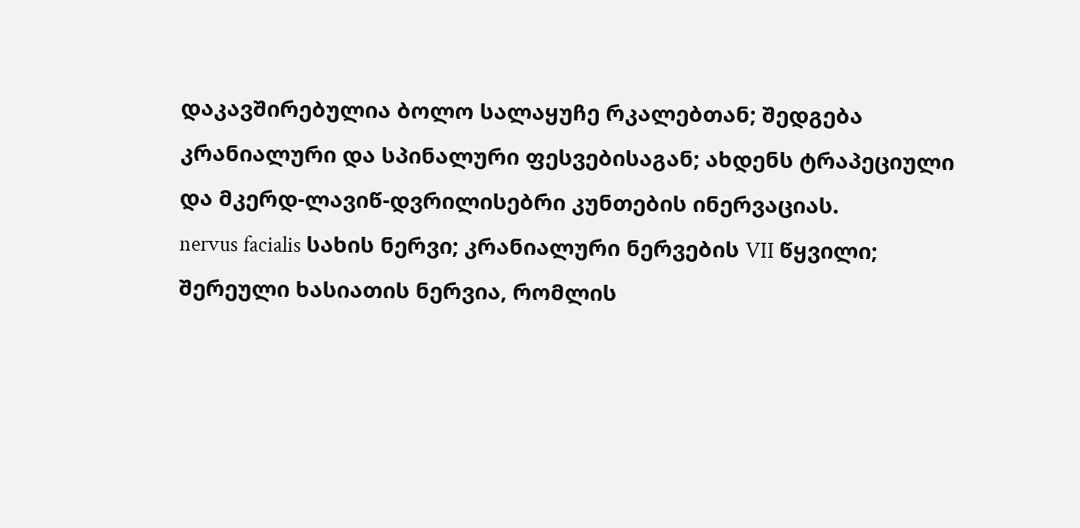დაკავშირებულია ბოლო სალაყუჩე რკალებთან; შედგება კრანიალური და სპინალური ფესვებისაგან; ახდენს ტრაპეციული და მკერდ-ლავიწ-დვრილისებრი კუნთების ინერვაციას.
nervus facialis სახის ნერვი; კრანიალური ნერვების VII წყვილი; შერეული ხასიათის ნერვია, რომლის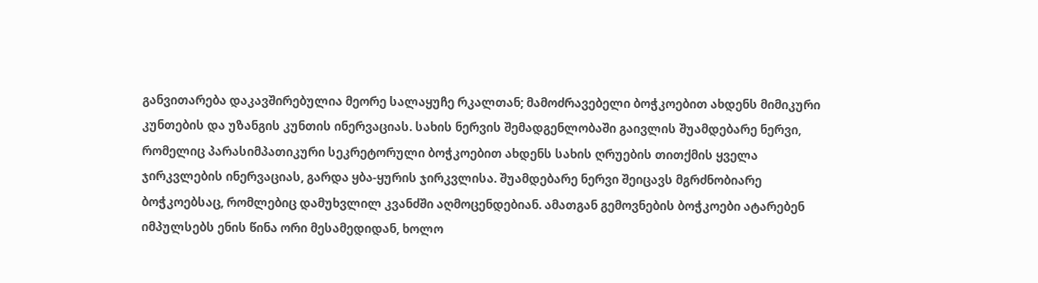განვითარება დაკავშირებულია მეორე სალაყუჩე რკალთან; მამოძრავებელი ბოჭკოებით ახდენს მიმიკური კუნთების და უზანგის კუნთის ინერვაციას. სახის ნერვის შემადგენლობაში გაივლის შუამდებარე ნერვი, რომელიც პარასიმპათიკური სეკრეტორული ბოჭკოებით ახდენს სახის ღრუების თითქმის ყველა ჯირკვლების ინერვაციას, გარდა ყბა-ყურის ჯირკვლისა. შუამდებარე ნერვი შეიცავს მგრძნობიარე ბოჭკოებსაც, რომლებიც დამუხვლილ კვანძში აღმოცენდებიან. ამათგან გემოვნების ბოჭკოები ატარებენ იმპულსებს ენის წინა ორი მესამედიდან, ხოლო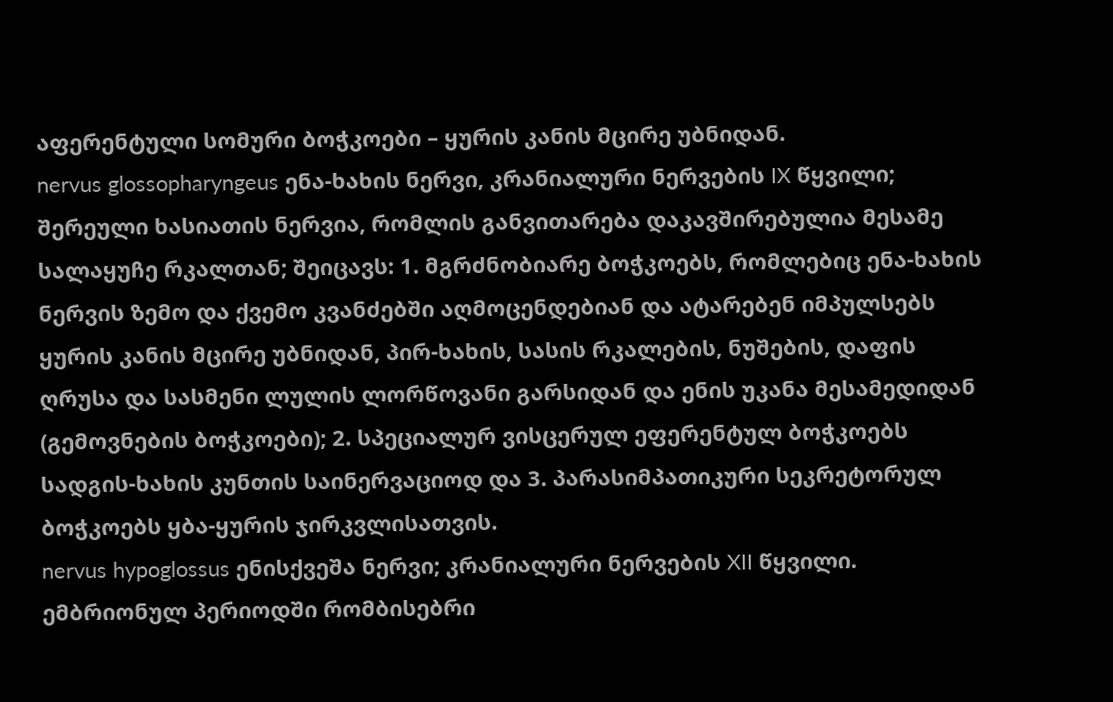აფერენტული სომური ბოჭკოები – ყურის კანის მცირე უბნიდან.
nervus glossopharyngeus ენა-ხახის ნერვი, კრანიალური ნერვების IX წყვილი; შერეული ხასიათის ნერვია, რომლის განვითარება დაკავშირებულია მესამე სალაყუჩე რკალთან; შეიცავს: 1. მგრძნობიარე ბოჭკოებს, რომლებიც ენა-ხახის ნერვის ზემო და ქვემო კვანძებში აღმოცენდებიან და ატარებენ იმპულსებს ყურის კანის მცირე უბნიდან, პირ-ხახის, სასის რკალების, ნუშების, დაფის ღრუსა და სასმენი ლულის ლორწოვანი გარსიდან და ენის უკანა მესამედიდან (გემოვნების ბოჭკოები); 2. სპეციალურ ვისცერულ ეფერენტულ ბოჭკოებს სადგის-ხახის კუნთის საინერვაციოდ და 3. პარასიმპათიკური სეკრეტორულ ბოჭკოებს ყბა-ყურის ჯირკვლისათვის.
nervus hypoglossus ენისქვეშა ნერვი; კრანიალური ნერვების XII წყვილი. ემბრიონულ პერიოდში რომბისებრი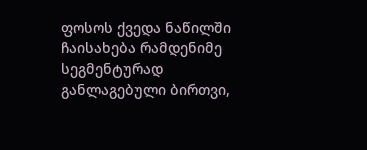ფოსოს ქვედა ნაწილში ჩაისახება რამდენიმე სეგმენტურად განლაგებული ბირთვი,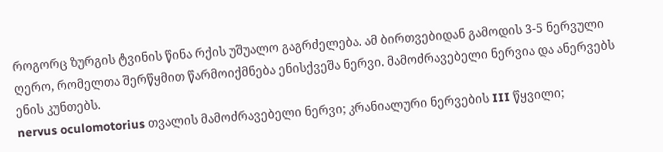როგორც ზურგის ტვინის წინა რქის უშუალო გაგრძელება. ამ ბირთვებიდან გამოდის 3-5 ნერვული ღერო, რომელთა შერწყმით წარმოიქმნება ენისქვეშა ნერვი. მამოძრავებელი ნერვია და ანერვებს ენის კუნთებს.
nervus oculomotorius თვალის მამოძრავებელი ნერვი; კრანიალური ნერვების III წყვილი;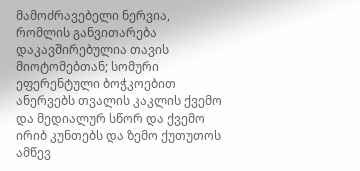მამოძრავებელი ნერვია, რომლის განვითარება დაკავშირებულია თავის მიოტომებთან; სომური ეფერენტული ბოჭკოებით ანერვებს თვალის კაკლის ქვემო და მედიალურ სწორ და ქვემო ირიბ კუნთებს და ზემო ქუთუთოს ამწევ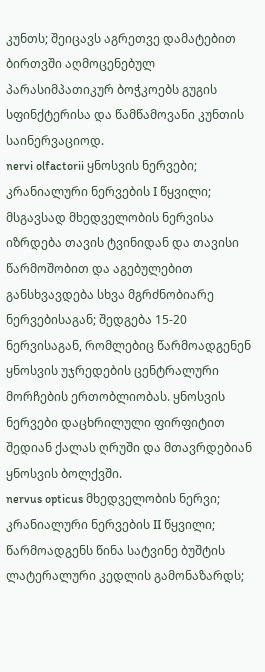კუნთს; შეიცავს აგრეთვე დამატებით ბირთვში აღმოცენებულ პარასიმპათიკურ ბოჭკოებს გუგის სფინქტერისა და წამწამოვანი კუნთის საინერვაციოდ.
nervi olfactorii ყნოსვის ნერვები; კრანიალური ნერვების I წყვილი; მსგავსად მხედველობის ნერვისა იზრდება თავის ტვინიდან და თავისი წარმოშობით და აგებულებით განსხვავდება სხვა მგრძნობიარე ნერვებისაგან; შედგება 15-20 ნერვისაგან, რომლებიც წარმოადგენენ ყნოსვის უჯრედების ცენტრალური მორჩების ერთობლიობას. ყნოსვის ნერვები დაცხრილული ფირფიტით შედიან ქალას ღრუში და მთავრდებიან ყნოსვის ბოლქვში.
nervus opticus მხედველობის ნერვი; კრანიალური ნერვების II წყვილი; წარმოადგენს წინა სატვინე ბუშტის ლატერალური კედლის გამონაზარდს;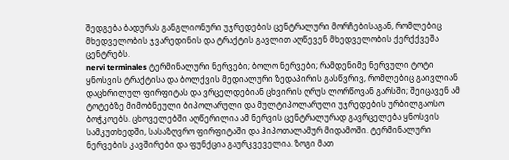შედგება ბადურას განგლიონური უჯრედების ცენტრალური მორჩებისაგან, რომლებიც მხედველობის ჯვარედინის და ტრაქტის გავლით აღწევენ მხედველობის ქერქქვეშა ცენტრებს.
nervi terminales ტერმინალური ნერვები; ბოლო ნერვები; რამდენიმე ნერვული ტოტი ყნოსვის ტრაქტისა და ბოლქვის მედიალური ზედაპირის გასწვრივ, რომლებიც გაივლიან დაცხრილულ ფირფიტას და ვრცელდებიან ცხვირის ღრუს ლორწოვან გარსში; შეიცავენ ამ ტოტებზე მიმობნეული ბიპოლარული და მულტიპოლარული უჯრედების ურბილგაოსო ბოჭკოებს. ცხოველებში აღწერილია ამ ნერვის ცენტრალურად გავრცელება ყნოსვის სამკუთხედში, სასაზღვრო ფირფიტაში და ჰიპოთალამურ მიდამოში. ტერმინალური ნერვების კავშირები და ფუნქცია გაურკვეველია. ზოგი მათ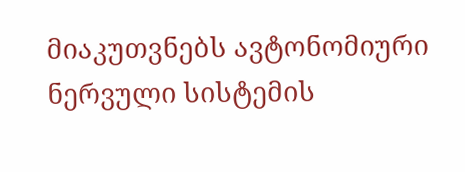მიაკუთვნებს ავტონომიური ნერვული სისტემის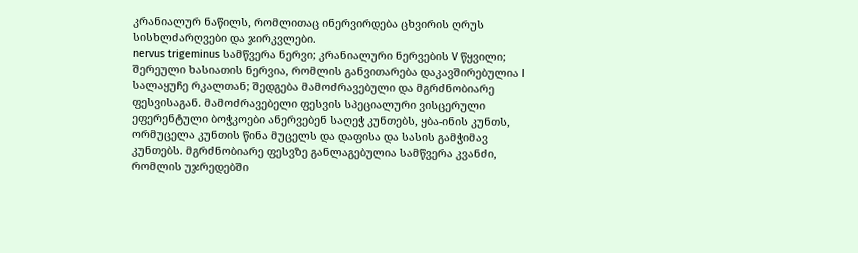კრანიალურ ნაწილს, რომლითაც ინერვირდება ცხვირის ღრუს სისხლძარღვები და ჯირკვლები.
nervus trigeminus სამწვერა ნერვი; კრანიალური ნერვების V წყვილი; შერეული ხასიათის ნერვია, რომლის განვითარება დაკავშირებულია I სალაყუჩე რკალთან; შედგება მამოძრავებული და მგრძნობიარე ფესვისაგან. მამოძრავებელი ფესვის სპეციალური ვისცერული ეფერენტული ბოჭკოები ანერვებენ საღეჭ კუნთებს, ყბა-ინის კუნთს, ორმუცელა კუნთის წინა მუცელს და დაფისა და სასის გამჭიმავ კუნთებს. მგრძნობიარე ფესვზე განლაგებულია სამწვერა კვანძი, რომლის უჯრედებში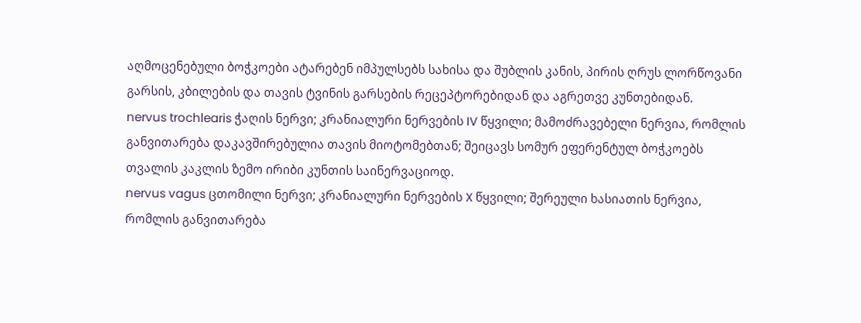აღმოცენებული ბოჭკოები ატარებენ იმპულსებს სახისა და შუბლის კანის, პირის ღრუს ლორწოვანი გარსის, კბილების და თავის ტვინის გარსების რეცეპტორებიდან და აგრეთვე კუნთებიდან.
nervus trochlearis ჭაღის ნერვი; კრანიალური ნერვების IV წყვილი; მამოძრავებელი ნერვია, რომლის განვითარება დაკავშირებულია თავის მიოტომებთან; შეიცავს სომურ ეფერენტულ ბოჭკოებს თვალის კაკლის ზემო ირიბი კუნთის საინერვაციოდ.
nervus vagus ცთომილი ნერვი; კრანიალური ნერვების X წყვილი; შერეული ხასიათის ნერვია, რომლის განვითარება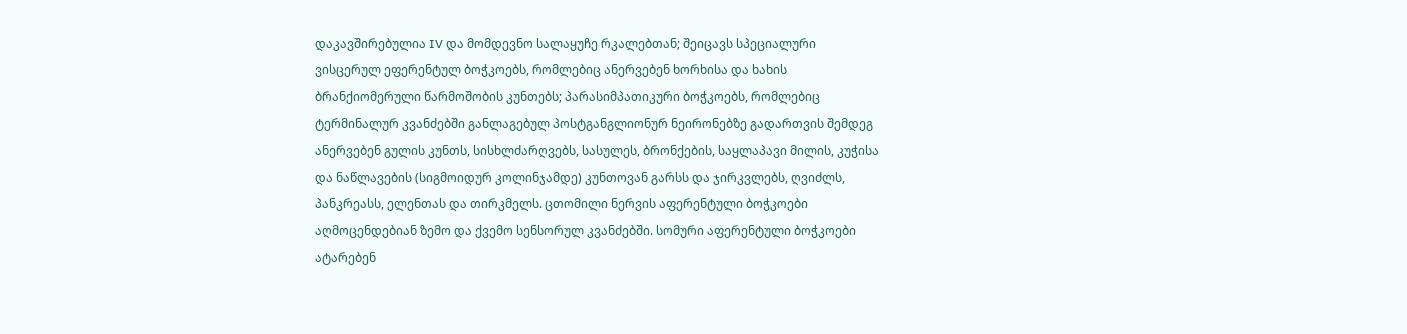დაკავშირებულია IV და მომდევნო სალაყუჩე რკალებთან; შეიცავს სპეციალური ვისცერულ ეფერენტულ ბოჭკოებს, რომლებიც ანერვებენ ხორხისა და ხახის ბრანქიომერული წარმოშობის კუნთებს; პარასიმპათიკური ბოჭკოებს, რომლებიც ტერმინალურ კვანძებში განლაგებულ პოსტგანგლიონურ ნეირონებზე გადართვის შემდეგ ანერვებენ გულის კუნთს, სისხლძარღვებს, სასულეს, ბრონქების, საყლაპავი მილის, კუჭისა და ნაწლავების (სიგმოიდურ კოლინჯამდე) კუნთოვან გარსს და ჯირკვლებს, ღვიძლს, პანკრეასს, ელენთას და თირკმელს. ცთომილი ნერვის აფერენტული ბოჭკოები აღმოცენდებიან ზემო და ქვემო სენსორულ კვანძებში. სომური აფერენტული ბოჭკოები ატარებენ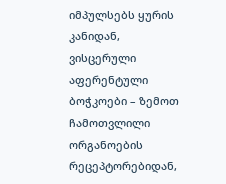იმპულსებს ყურის კანიდან, ვისცერული აფერენტული ბოჭკოები – ზემოთ ჩამოთვლილი ორგანოების რეცეპტორებიდან,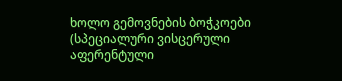ხოლო გემოვნების ბოჭკოები (სპეციალური ვისცერული აფერენტული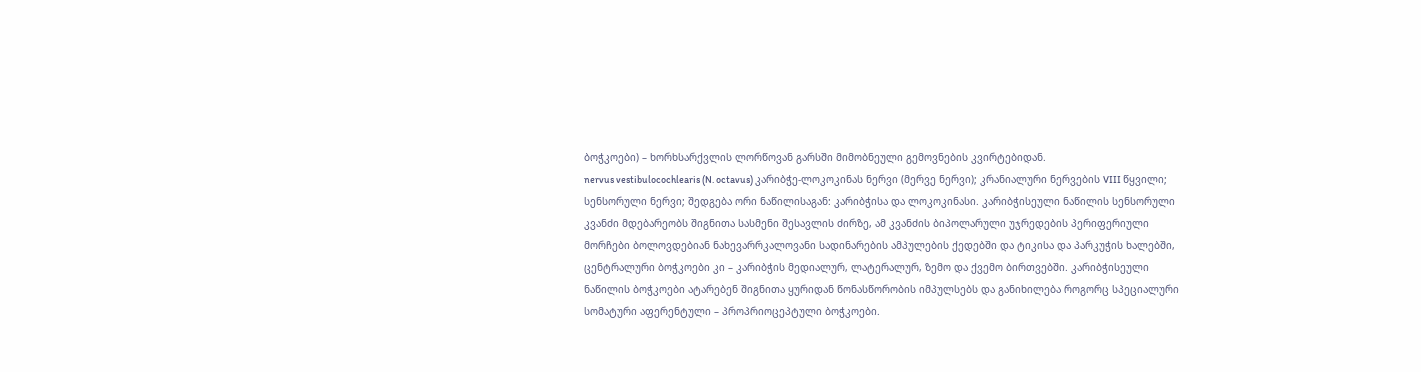ბოჭკოები) – ხორხსარქვლის ლორწოვან გარსში მიმობნეული გემოვნების კვირტებიდან.
nervus vestibulocochlearis (N. octavus) კარიბჭე-ლოკოკინას ნერვი (მერვე ნერვი); კრანიალური ნერვების VIII წყვილი; სენსორული ნერვი; შედგება ორი ნაწილისაგან: კარიბჭისა და ლოკოკინასი. კარიბჭისეული ნაწილის სენსორული კვანძი მდებარეობს შიგნითა სასმენი შესავლის ძირზე, ამ კვანძის ბიპოლარული უჯრედების პერიფერიული მორჩები ბოლოვდებიან ნახევარრკალოვანი სადინარების ამპულების ქედებში და ტიკისა და პარკუჭის ხალებში, ცენტრალური ბოჭკოები კი – კარიბჭის მედიალურ, ლატერალურ, ზემო და ქვემო ბირთვებში. კარიბჭისეული ნაწილის ბოჭკოები ატარებენ შიგნითა ყურიდან წონასწორობის იმპულსებს და განიხილება როგორც სპეციალური სომატური აფერენტული – პროპრიოცეპტული ბოჭკოები.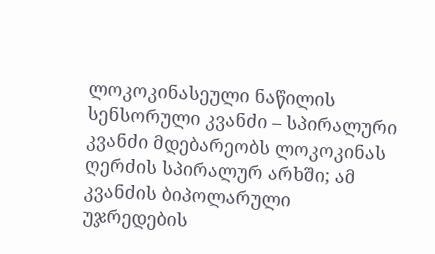ლოკოკინასეული ნაწილის სენსორული კვანძი – სპირალური კვანძი მდებარეობს ლოკოკინას ღერძის სპირალურ არხში; ამ კვანძის ბიპოლარული უჯრედების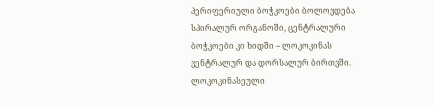პერიფერიული ბოჭკოები ბოლოვდება სპირალურ ორგანოში, ცენტრალური ბოჭკოები კი ხიდში – ლოკოკინას ვენტრალურ და დორსალურ ბირთვში. ლოკოკინასეული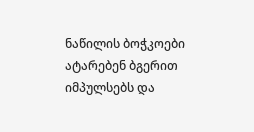ნაწილის ბოჭკოები ატარებენ ბგერით იმპულსებს და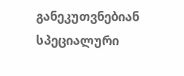განეკუთვნებიან სპეციალური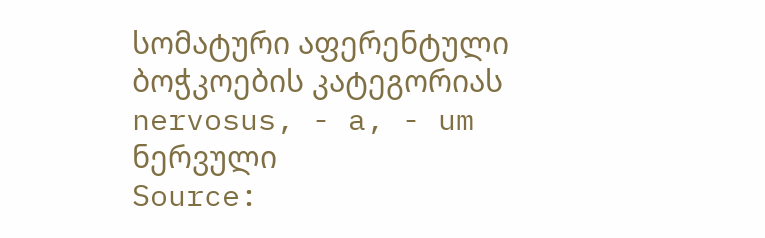სომატური აფერენტული ბოჭკოების კატეგორიას
nervosus, - a, - um ნერვული
Source: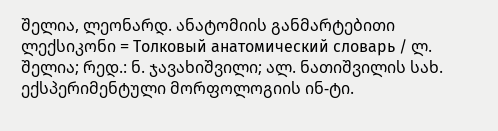შელია, ლეონარდ. ანატომიის განმარტებითი ლექსიკონი = Толковый анатомический словарь / ლ. შელია; რედ.: ნ. ჯავახიშვილი; ალ. ნათიშვილის სახ. ექსპერიმენტული მორფოლოგიის ინ-ტი.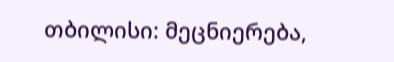თბილისი: მეცნიერება,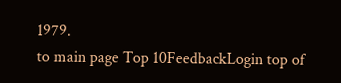1979.
to main page Top 10FeedbackLogin top of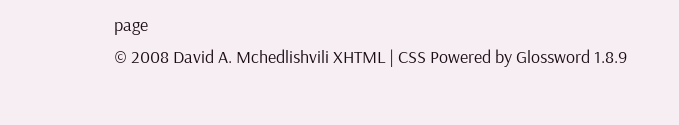page
© 2008 David A. Mchedlishvili XHTML | CSS Powered by Glossword 1.8.9